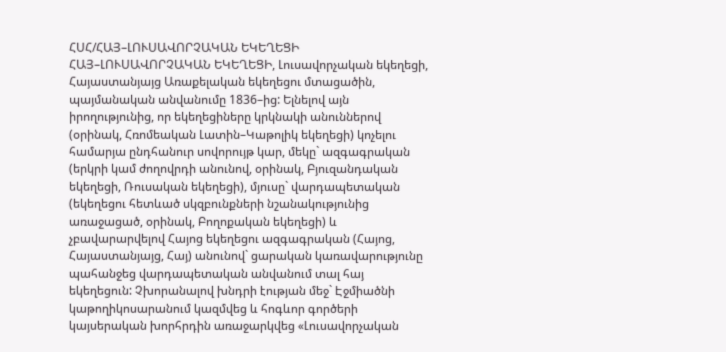ՀՍՀ/ՀԱՅ–ԼՈՒՍԱՎՈՐՉԱԿԱՆ ԵԿԵՂԵՑԻ
ՀԱՅ–ԼՈՒՍԱՎՈՐՉԱԿԱՆ ԵԿԵՂԵՑԻ, Լուսավորչական եկեղեցի, Հայաստանյայց Առաքելական եկեղեցու մտացածին, պայմանական անվանումը 1836–ից: Ելնելով այն իրողությունից, որ եկեղեցիները կրկնակի անուններով (օրինակ, Հռոմեական Լատին–Կաթոլիկ եկեղեցի) կոչելու համարյա ընդհանուր սովորույթ կար, մեկը` ազգագրական (երկրի կամ ժողովրդի անունով, օրինակ, Բյուզանդական եկեղեցի, Ռուսական եկեղեցի), մյուսը` վարդապետական (եկեղեցու հետևած սկզբունքների նշանակությունից առաջացած, օրինակ, Բողոքական եկեղեցի) և չբավարարվելով Հայոց եկեղեցու ազգագրական (Հայոց, Հայաստանյայց, Հայ) անունով` ցարական կառավարությունը պահանջեց վարդապետական անվանում տալ հայ եկեղեցուն: Չխորանալով խնդրի էության մեջ` Էջմիածնի կաթողիկոսարանում կազմվեց և հոգևոր գործերի կայսերական խորհրդին առաջարկվեց «Լուսավորչական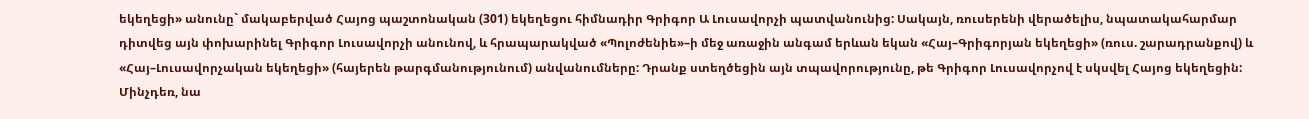եկեղեցի» անունը` մակաբերված Հայոց պաշտոնական (301) եկեղեցու հիմնադիր Գրիգոր Ա Լուսավորչի պատվանունից: Սակայն, ռուսերենի վերածելիս, նպատակահարմար դիտվեց այն փոխարինել Գրիգոր Լուսավորչի անունով, և հրապարակված «Պոլոժենիե»–ի մեջ առաջին անգամ երևան եկան «Հայ–Գրիգորյան եկեղեցի» (ռուս. շարադրանքով) և «Հայ–Լուսավորչական եկեղեցի» (հայերեն թարգմանությունում) անվանումները: Դրանք ստեղծեցին այն տպավորությունը, թե Գրիգոր Լուսավորչով է սկսվել Հայոց եկեղեցին: Մինչդեռ, նա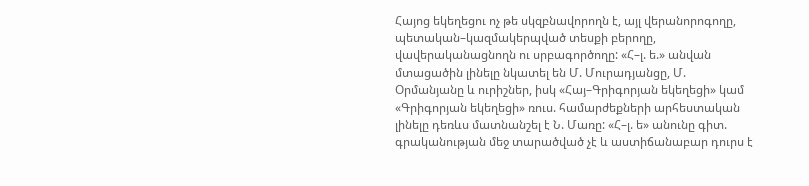Հայոց եկեղեցու ոչ թե սկզբնավորողն է, այլ վերանորոգողը, պետական–կազմակերպված տեսքի բերողը, վավերականացնողն ու սրբագործողը: «Հ–լ. ե.» անվան մտացածին լինելը նկատել են Մ. Մուրադյանցը, Մ. Օրմանյանը և ուրիշներ, իսկ «Հայ–Գրիգորյան եկեղեցի» կամ «Գրիգորյան եկեղեցի» ռուս. համարժեքների արհեստական լինելը դեռևս մատնանշել է Ն. Մառը: «Հ–լ. ե» անունը գիտ. գրականության մեջ տարածված չէ և աստիճանաբար դուրս է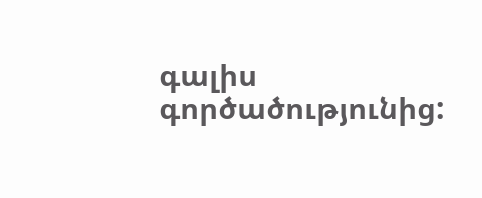գալիս գործածությունից: